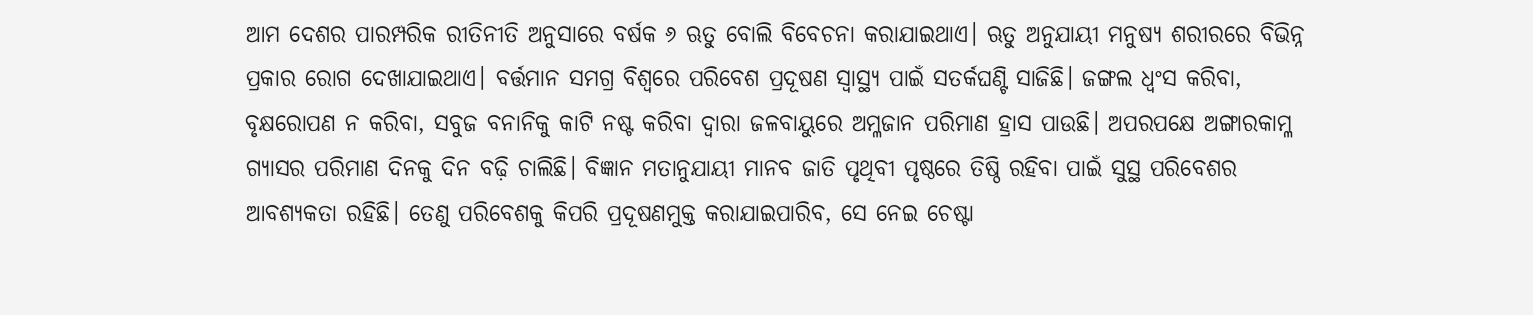ଆମ ଦେଶର ପାରମ୍ପରିକ ରୀତିନୀତି ଅନୁସାରେ ବର୍ଷକ ୬ ଋତୁ ବୋଲି ବିବେଚନା କରାଯାଇଥାଏ। ଋତୁ ଅନୁଯାୟୀ ମନୁଷ୍ୟ ଶରୀରରେ ବିଭିନ୍ନ ପ୍ରକାର ରୋଗ ଦେଖାଯାଇଥାଏ। ବର୍ତ୍ତମାନ ସମଗ୍ର ବିଶ୍ୱରେ ପରିବେଶ ପ୍ରଦୂଷଣ ସ୍ବାସ୍ଥ୍ୟ ପାଇଁ ସତର୍କଘଣ୍ଟି ସାଜିଛି। ଜଙ୍ଗଲ ଧ୍ୱଂସ କରିବା, ବୃକ୍ଷରୋପଣ ନ କରିବା, ସବୁଜ ବନାନିକୁ କାଟି ନଷ୍ଟ କରିବା ଦ୍ୱାରା ଜଳବାୟୁରେ ଅମ୍ଳଜାନ ପରିମାଣ ହ୍ରାସ ପାଉଛି। ଅପରପକ୍ଷେ ଅଙ୍ଗାରକାମ୍ଳ ଗ୍ୟାସର ପରିମାଣ ଦିନକୁ ଦିନ ବଢ଼ି ଚାଲିଛି। ବିଜ୍ଞାନ ମତାନୁଯାୟୀ ମାନବ ଜାତି ପୃଥିବୀ ପୃଷ୍ଠରେ ତିଷ୍ଠି ରହିବା ପାଇଁ ସୁସ୍ଥ ପରିବେଶର ଆବଶ୍ୟକତା ରହିଛି। ତେଣୁ ପରିବେଶକୁ କିପରି ପ୍ରଦୂଷଣମୁକ୍ତ କରାଯାଇପାରିବ, ସେ ନେଇ ଚେଷ୍ଟା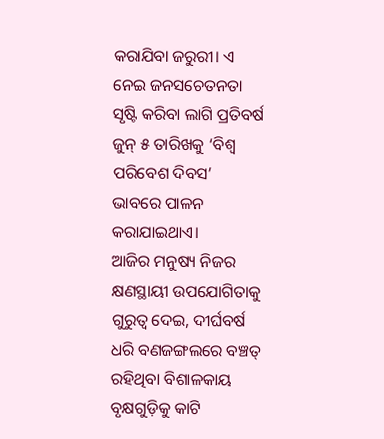କରାଯିବା ଜରୁରୀ। ଏ ନେଇ ଜନସଚେତନତା ସୃଷ୍ଟି କରିବା ଲାଗି ପ୍ରତିବର୍ଷ ଜୁନ୍ ୫ ତାରିଖକୁ ‘ବିଶ୍ୱ ପରିବେଶ ଦିବସ’ ଭାବରେ ପାଳନ କରାଯାଇଥାଏ।
ଆଜିର ମନୁଷ୍ୟ ନିଜର କ୍ଷଣସ୍ଥାୟୀ ଉପଯୋଗିତାକୁ ଗୁରୁତ୍ୱ ଦେଇ, ଦୀର୍ଘବର୍ଷ ଧରି ବଣଜଙ୍ଗଲରେ ବଞ୍ଚତ୍ ରହିଥିବା ବିଶାଳକାୟ ବୃକ୍ଷଗୁଡ଼ିକୁ କାଟି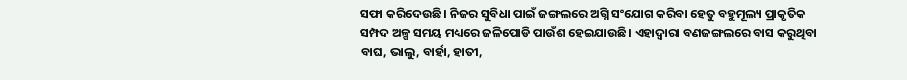ସଫା କରିଦେଉଛି। ନିଜର ସୁବିଧା ପାଇଁ ଜଙ୍ଗଲରେ ଅଗ୍ନି ସଂଯୋଗ କରିବା ହେତୁ ବହୁମୂଲ୍ୟ ପ୍ରାକୃତିକ ସମ୍ପଦ ଅଳ୍ପ ସମୟ ମଧ୍ୟରେ ଜଳିପୋଡି ପାଉଁଶ ହେଇଯାଉଛି। ଏହାଦ୍ୱାରା ବଣଜଙ୍ଗଲରେ ବାସ କରୁଥିବା ବାଘ, ଭାଲୁ, ବାର୍ହା, ହାତୀ,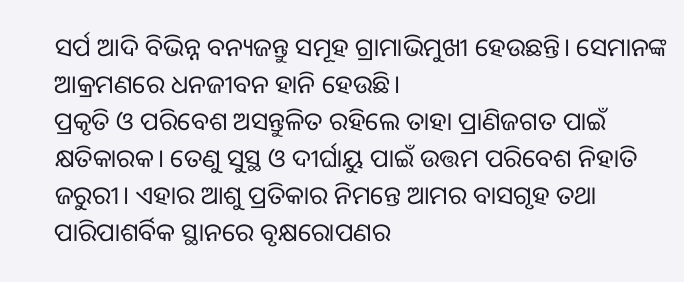ସର୍ପ ଆଦି ବିଭିନ୍ନ ବନ୍ୟଜନ୍ତୁ ସମୂହ ଗ୍ରାମାଭିମୁଖୀ ହେଉଛନ୍ତି। ସେମାନଙ୍କ ଆକ୍ରମଣରେ ଧନଜୀବନ ହାନି ହେଉଛି।
ପ୍ରକୃତି ଓ ପରିବେଶ ଅସନ୍ତୁଳିତ ରହିଲେ ତାହା ପ୍ରାଣିଜଗତ ପାଇଁ କ୍ଷତିକାରକ। ତେଣୁ ସୁସ୍ଥ ଓ ଦୀର୍ଘାୟୁ ପାଇଁ ଉତ୍ତମ ପରିବେଶ ନିହାତି ଜରୁରୀ। ଏହାର ଆଶୁ ପ୍ରତିକାର ନିମନ୍ତେ ଆମର ବାସଗୃହ ତଥା ପାରିପାଶର୍ବିକ ସ୍ଥାନରେ ବୃକ୍ଷରୋପଣର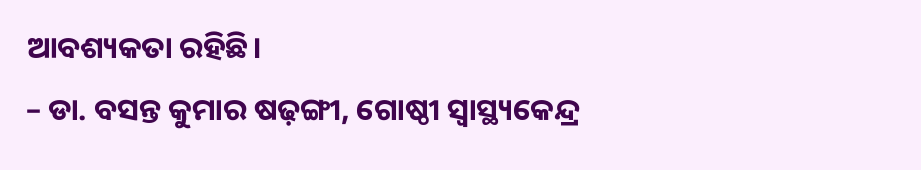ଆବଶ୍ୟକତା ରହିଛି।
– ଡା. ବସନ୍ତ କୁମାର ଷଢ଼ଙ୍ଗୀ, ଗୋଷ୍ଠୀ ସ୍ବାସ୍ଥ୍ୟକେନ୍ଦ୍ର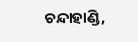ଚନ୍ଦାହାଣ୍ଡି,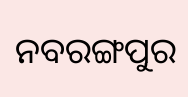ନବରଙ୍ଗପୁର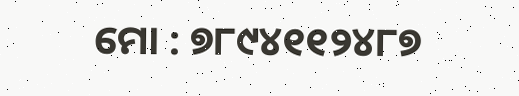ମୋ : ୭୮୯୪୧୧୨୪୮୭